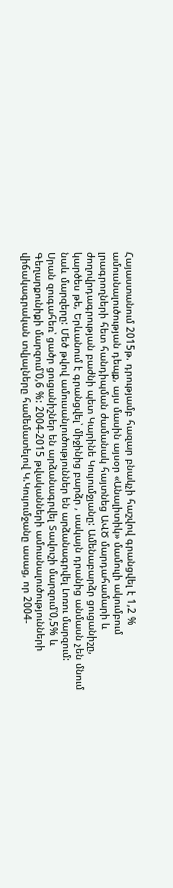Հայաստանում 2015թ. դրությամբ հազար բնակչի հաշվով գրանցվել է 1,2 % ամուսնալուծության դեպք, այս մասին այսօր «Անալիտիկ» մամուլի ակումբում լրագրողների հետ հանդիպման ժամանակ հայտնեց ԱՎԾ մարդահամարի և ժողովրդագրության բաժնի պետ Կարինե Կույումջյանը: Ամենաբարձր ցուցանիշը, կարծես թե, Երևանում է գրանցվել՝ միջինից բարձր , սակայն դրանից անմասն չեն մնում նաև մարզերը: Մեծ թվով ամուսանլուծություններ են արձանագրվել Լոռու մարզում: Սրան զուգահեռ՝ ցածր ցուցանիշներ են արձանագրվել Տավուշի մարզում՝0,5% և Գեղարքունիքի մարզում՝0,6 %: 2004-2015 թվականների ամուսնալուծությունների վիճակագրական տվյալները համեմատելով Կ.Կույումջանը ասաց, որ 2004-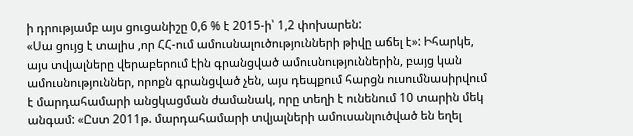ի դրությամբ այս ցուցանիշը 0,6 % է 2015-ի՝ 1,2 փոխարեն:
«Սա ցույց է տալիս ,որ ՀՀ-ում ամուսնալուծությունների թիվը աճել է»: Իհարկե, այս տվյալները վերաբերում էին գրանցված ամուսնություններին, բայց կան ամուսնություններ, որոքն գրանցված չեն, այս դեպքում հարցն ուսումնասիրվում է մարդահամարի անցկացման ժամանակ, որը տեղի է ունենում 10 տարին մեկ անգամ: «Ըստ 2011թ. մարդահամարի տվյալների ամուսանլուծված են եղել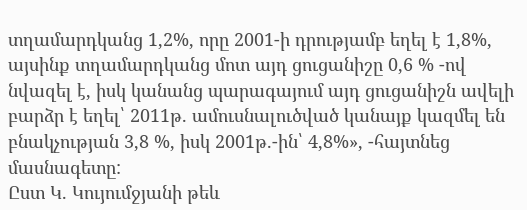տղամարդկանց 1,2%, որը 2001-ի դրությամբ եղել է 1,8%, այսինք տղամարդկանց մոտ այդ ցուցանիշը 0,6 % -ով նվազել է, իսկ կանանց պարագայում այդ ցուցանիշն ավելի բարձր է եղել՝ 2011թ. ամուսնալուծված կանայք կազմել են բնակչության 3,8 %, իսկ 2001թ.-ին՝ 4,8%», -հայտնեց մասնագետը:
Ըստ Կ. Կույումջյանի թեև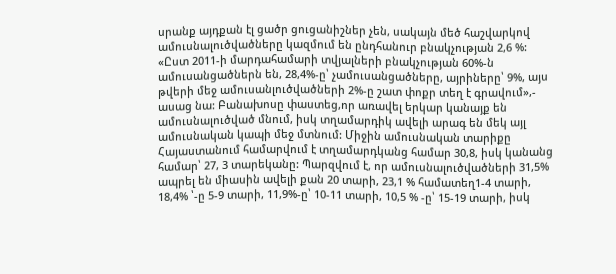սրանք այդքան էլ ցածր ցուցանիշներ չեն, սակայն մեծ հաշվարկով ամուսնալուծվածները կազմում են ընդհանուր բնակչության 2,6 %: «Ըստ 2011-ի մարդահամարի տվյալների բնակչության 60%-ն ամուսանցածներն են, 28,4%-ը՝ չամուսանցածները, այրիները՝ 9%, այս թվերի մեջ ամուսանլուծվածների 2%-ը շատ փոքր տեղ է գրավում»,- ասաց նա: Բանախոսը փաստեց,որ առավել երկար կանայք են ամուսնալուծված մնում, իսկ տղամարդիկ ավելի արագ են մեկ այլ ամուսնական կապի մեջ մտնում: Միջին ամուսնական տարիքը Հայաստանում համարվում է տղամարդկանց համար 30,8, իսկ կանանց համար՝ 27, 3 տարեկանը: Պարզվում է, որ ամուսնալուծվածների 31,5% ապրել են միասին ավելի քան 20 տարի, 23,1 % համատեղ1-4 տարի, 18,4% ՝-ը 5-9 տարի, 11,9%-ը՝ 10-11 տարի, 10,5 % -ը՝ 15-19 տարի, իսկ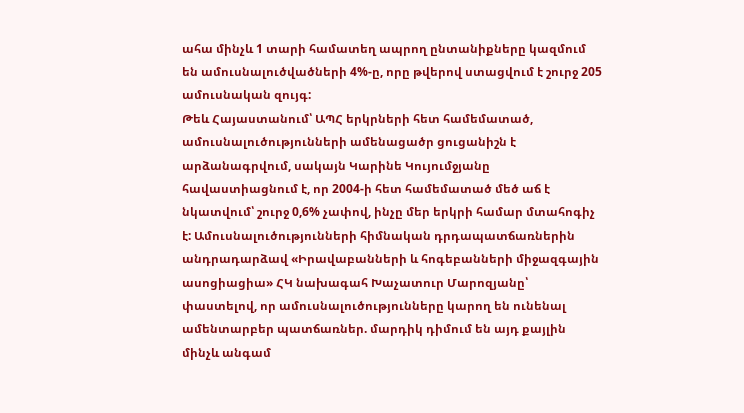ահա մինչև 1 տարի համատեղ ապրող ընտանիքները կազմում են ամուսնալուծվածների 4%-ը, որը թվերով ստացվում է շուրջ 205 ամուսնական զույգ:
Թեև Հայաստանում՝ ԱՊՀ երկրների հետ համեմատած, ամուսնալուծությունների ամենացածր ցուցանիշն է արձանագրվում, սակայն Կարինե Կույումջյանը հավաստիացնում է, որ 2004-ի հետ համեմատած մեծ աճ է նկատվում՝ շուրջ 0,6% չափով, ինչը մեր երկրի համար մտահոգիչ է: Ամուսնալուծությունների հիմնական դրդապատճառներին անդրադարձավ «Իրավաբանների և հոգեբանների միջազգային ասոցիացիա» ՀԿ նախագահ Խաչատուր Մարոզյանը՝ փաստելով, որ ամուսնալուծությունները կարող են ունենալ ամենտարբեր պատճառներ. մարդիկ դիմում են այդ քայլին մինչև անգամ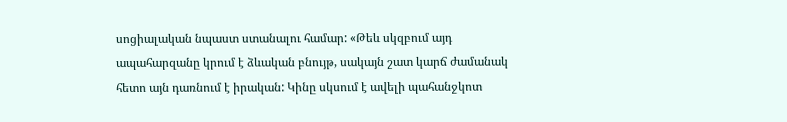սոցիալական նպաստ ստանալու համար: «Թեև սկզբում այդ ապահարզանը կրում է ձևական բնույթ, սակայն շատ կարճ ժամանակ հետո այն դառնում է իրական: Կինը սկսում է ավելի պահանջկոտ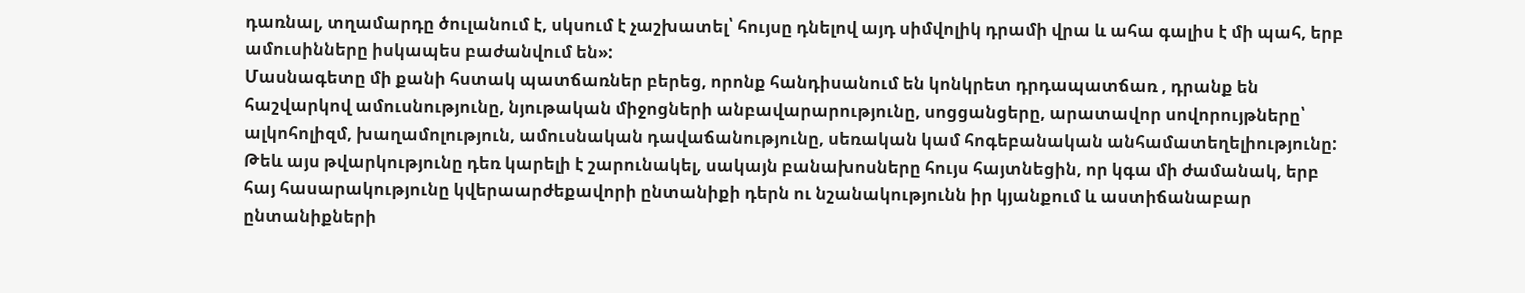դառնալ, տղամարդը ծուլանում է, սկսում է չաշխատել՝ հույսը դնելով այդ սիմվոլիկ դրամի վրա և ահա գալիս է մի պահ, երբ ամուսինները իսկապես բաժանվում են»:
Մասնագետը մի քանի հստակ պատճառներ բերեց, որոնք հանդիսանում են կոնկրետ դրդապատճառ , դրանք են հաշվարկով ամուսնությունը, նյութական միջոցների անբավարարությունը, սոցցանցերը, արատավոր սովորույթները՝ ալկոհոլիզմ, խաղամոլություն, ամուսնական դավաճանությունը, սեռական կամ հոգեբանական անհամատեղելիությունը: Թեև այս թվարկությունը դեռ կարելի է շարունակել, սակայն բանախոսները հույս հայտնեցին, որ կգա մի ժամանակ, երբ հայ հասարակությունը կվերաարժեքավորի ընտանիքի դերն ու նշանակությունն իր կյանքում և աստիճանաբար ընտանիքների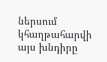ներսում կհաղթահարվի այս խնդիրը